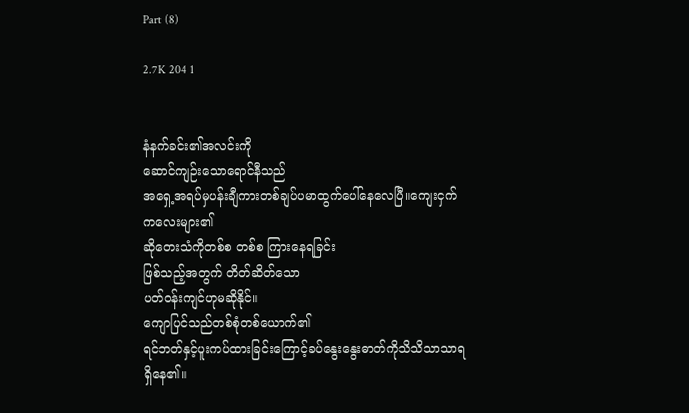Part (8)

2.7K 204 1


နံနက်ခင်း၏အလင်းကို
ဆောင်ကျဉ်းသောရောင်နီသည်
အရှေ့အရပ်မှပန်းချီကားတစ်ချပ်ပမာထွက်ပေါ်‌နေလေပြီ။ကျေးငှက်ကလေးများ၏
ဆိုတေးသံကိုတစ်စ တစ်စ ကြားနေရခြင်း
ဖြစ်သည့်အတွက် တိတ်ဆိတ်သော
ပတ်ဝန်းကျင်ဟုမဆိုနိုင်။
ကျောပြင်သည်တစ်စုံတစ်ယောက်၏
ရင်ဘတ်နှင့်ပူးကပ်ထားခြင်းကြောင့်ခပ်နွေးနွေးဓာတ်ကိုသိသိသာသာရရှိ‌နေ၏။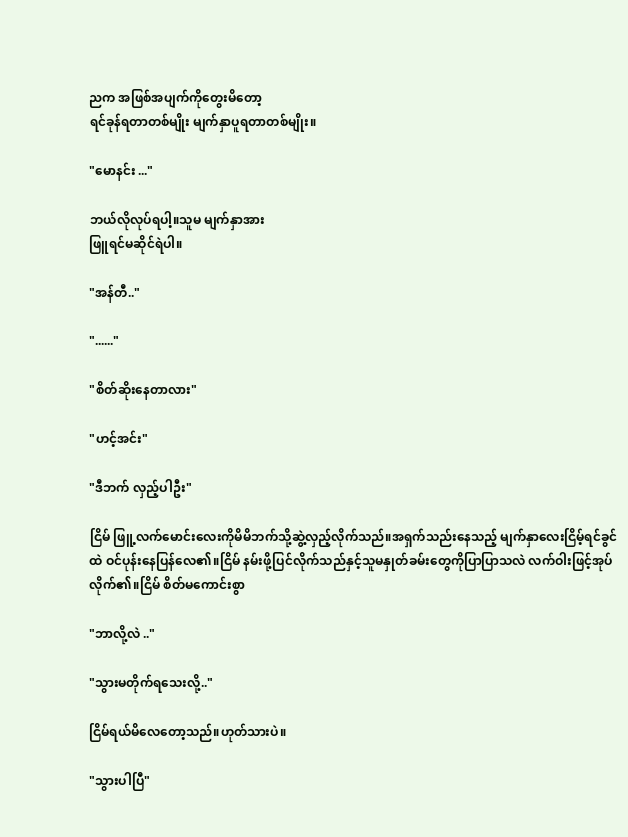ညက အဖြစ်အပျက်ကို‌တွေးမိတော့
ရင်ခုန်ရတာတစ်မျိုး မျက်နှာပူရတာတစ်မျိုး။

"မောနင်း ..."

ဘယ်လိုလုပ်ရပါ့။သူမ မျက်နှာအား
ဖြူရင်မဆိုင်ရဲပါ။

"အန်တီ.."

"......"

"စိတ်ဆိုးနေတာလား"

"ဟင့်အင်း"

"ဒီဘက် လှည့်ပါဦး"

ငြိမ် ဖြူ့လက်မောင်းလေးကိုမိမိဘက်သို့ဆွဲ့လှည့်လိုက်သည်။အရှက်သည်းနေသည့် မျက်နှာလေးငြိမ့်ရင်ခွင်ထဲ ဝင်ပုန်းနေပြန်လေ၏။ငြိမ် နမ်းဖို့ပြင်လိုက်သည်နှင့်သူမနှုတ်ခမ်းတွေကိုပြာပြာသလဲ လက်ဝါးဖြင့်အုပ်လိုက်၏။ငြိမ် စိတ်မကောင်းစွာ

"ဘာလို့လဲ .."

"သွားမတိုက်ရသေးလို့.."

ငြိမ်ရယ်မိလေတော့သည်။ဟုတ်သားပဲ။

"သွားပါပြီ"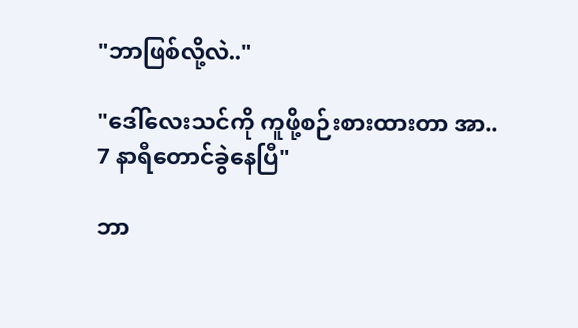"ဘာဖြစ်လို့လဲ.."

"ဒေါ်လေးသင်ကို ကူဖို့စဉ်းစားထားတာ အာ..
7 နာရီတောင်ခွဲနေပြီ"

ဘာ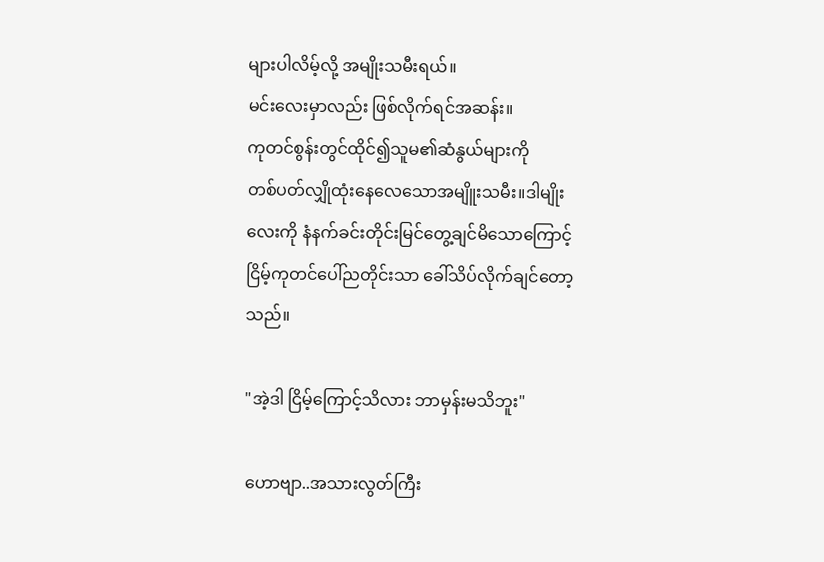များပါလိမ့်လို့ အမျိုးသမီးရယ်။
မင်းလေးမှာလည်း ဖြစ်လိုက်ရင်အဆန်း။
ကုတင်စွန်းတွင်ထိုင်၍သူမ၏ဆံနွယ်များကို
တစ်ပတ်လျှိုထုံးနေ‌လေသောအမျိူးသမီး။ဒါမျိုးလေးကို နံနက်ခင်းတိုင်းမြင်တွေ့ချင်မိသောကြောင့် ငြိမ့်ကုတင်ပေါ်ညတိုင်းသာ ခေါ်သိပ်လိုက်ချင်တော့သည်။

"အဲ့ဒါ ငြိမ့်ကြောင့်သိလား ဘာမှန်းမသိဘူး"

ဟောဗျာ..အသားလွတ်ကြီး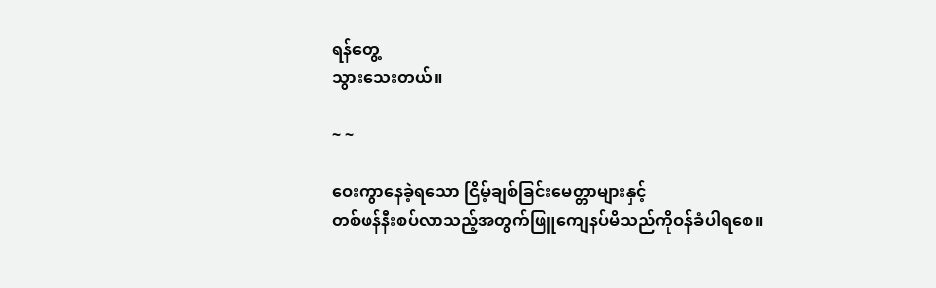ရန်တွေ့
သွားသေးတယ်။

~ ~

ဝေးကွာနေခဲ့ရသော ငြိမ့်ချစ်ခြင်းမေတ္တာများနှင့်
တစ်ဖန်နီးစပ်လာသည့်အတွက်ဖြူကျေနပ်မိသည်ကိုဝန်ခံပါရစေ။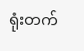ရုံးတက်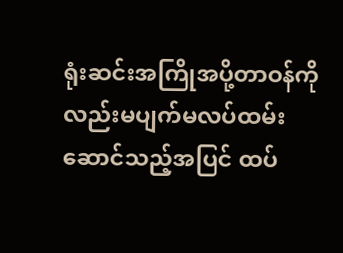ရုံးဆင်းအကြိုအပို့တာဝန်ကိုလည်းမပျက်မလပ်ထမ်းဆောင်သည့်အပြင် ထပ်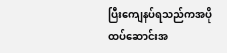ပြီးကျေနပ်ရသည်ကအပိုထပ်ဆောင်းအ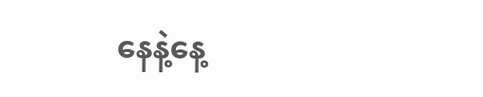နေနဲ့နေ့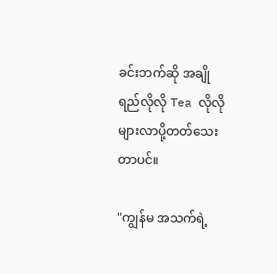ခင်းဘက်ဆို အချိုရည်လိုလို Tea လိုလိုများလာပို့တတ်သေးတာပင်။

"ကျွန်မ အသက်ရဲ့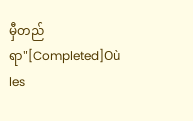မှီတည်ရာ"[Completed]Où les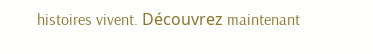histoires vivent. Découvrez maintenant